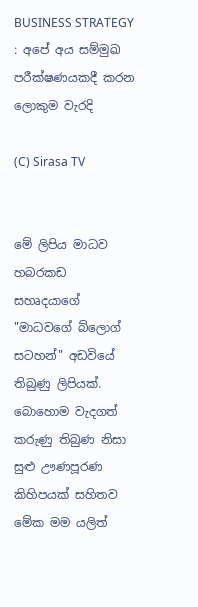BUSINESS STRATEGY : අපේ අය සම්මුඛ පරීක්ෂණයකදී කරන ලොකුම වැරදි

(C) Sirasa TV


මේ ලිපිය මාධව හබරකඩ සහෘදයාගේ "මාධවගේ බ්ලොග් සටහන්" අඩවියේ තිබුණු ලිපියක්. බොහොම වැදගත් කරුණු තිබුණ නිසා සුළු ඌණපූරණ කිහිපයක් සහිතව මේක මම යලිත්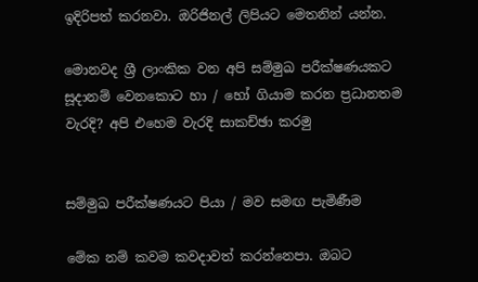ඉදිරිපත් කරනවා. ඔරිජිනල් ලිපියට මෙතනින් යන්න.

මොනවද ශ්‍රී ලාංකික වන අපි සම්මුඛ පරීක්ෂණයකට සූදානම් වෙනකොට හා / හෝ ගියාම කරන ප්‍රධානතම වැරදි? අපි එහෙම වැරදි සාකච්ඡා කරමු


සම්මුඛ පරීක්ෂණයට පියා / මව සමඟ පැමිණීම

මේක නම් කවම කවදාවත් කරන්නෙපා. ඔබට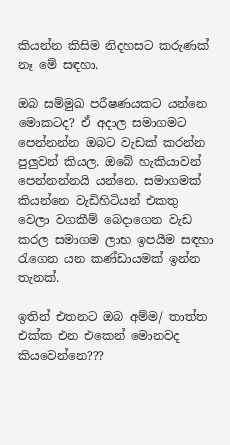කියන්න කිසිම නිදහසට කරුණක් නෑ මේ සඳහා.

ඔබ සම්මුඛ පරීෂණයකට යන්නෙ මොකටද? ඒ අදාල සමාගමට පෙන්නන්න ඔබට වැඩක් කරන්න පුලුවන් කියල. ඔබේ හැකියාවන් පෙන්නන්නයි යන්නෙ. සමාගමක් කියන්නෙ වැඩිහිටියන් එකතු වෙලා වගකීම් බෙදාගෙන වැඩ කරල සමාගම ලාභ ඉපයීම සඳහා රැගෙන යන කණ්ඩායමක් ඉන්න තැනක්.

ඉතින් එතනට ඔබ අම්ම/ තාත්ත එක්ක එන එකෙන් මොනවද කියවෙන්නෙ???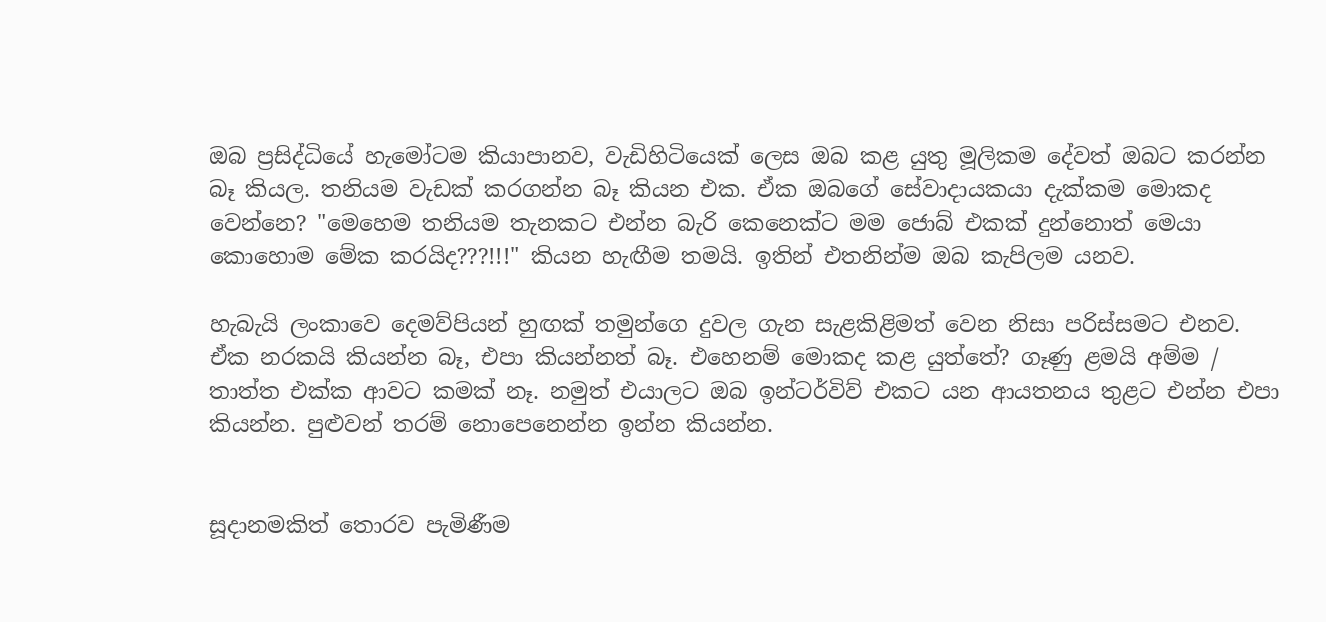ඔබ ප්‍රසිද්ධි‍යේ හැමෝටම කියාපානව, වැඩිහිටියෙක් ලෙස ඔබ කළ යුතු මූලිකම දේවත් ඔබට කරන්න බෑ කියල. තනියම වැඩක් කරගන්න බෑ කියන එක. ඒක ඔබගේ සේවාදායකයා දැක්කම මොකද වෙන්නෙ? "මෙහෙම තනියම තැනකට එන්න බැරි කෙනෙක්ට මම ජොබ් එකක් දුන්නොත් මෙයා කොහොම මේක කරයිද???!!!" කියන හැඟීම තමයි. ඉතින් එතනින්ම ඔබ කැපිලම යනව.

හැබැයි ලංකාවෙ දෙමව්පියන් හුඟක් තමුන්ගෙ දුවල ගැන සැළකිළිමත් වෙන නිසා පරිස්සමට එනව. ඒක නරකයි කියන්න බෑ, එපා කියන්නත් බෑ. එහෙනම් මොකද කළ යුත්තේ? ගෑණු ළමයි අම්ම / තාත්ත එක්ක ආවට කමක් නෑ. නමුත් එයාලට ඔබ ඉන්ටර්විව් එකට යන ආයතනය තුළට එන්න එපා කියන්න. පුළුවන් තරම් නොපෙනෙන්න ඉන්න කියන්න.


සූදානමකිත් තොරව පැමිණීම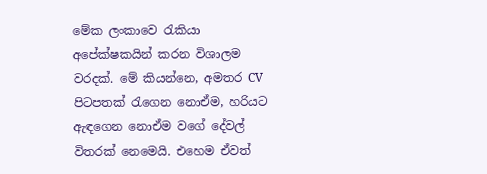මේක ලංකාවෙ රැකියා අපේක්ෂකයින් කරන විශාලම වරදක්. මේ කියන්නෙ, අමතර CV පිටපතක් රැගෙන නොඒම, හරියට ඇඳගෙන නොඒම වගේ දේවල් විතරක් නෙමෙයි. එහෙම ඒවත්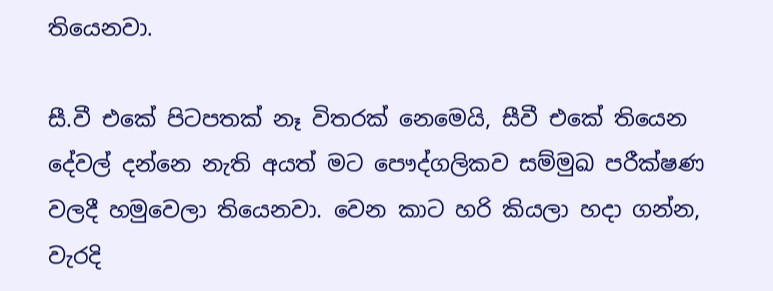තියෙනවා.

සී.වී එකේ පිටපතක් නෑ විතරක් නෙමෙයි, සීවී එකේ තියෙන දේවල් දන්නෙ නැති අයත් මට පෞද්ගලිකව සම්මුඛ පරීක්ෂණ වලදී හමුවෙලා තියෙනවා. වෙන කාට හරි කියලා හදා ගන්න, වැරදි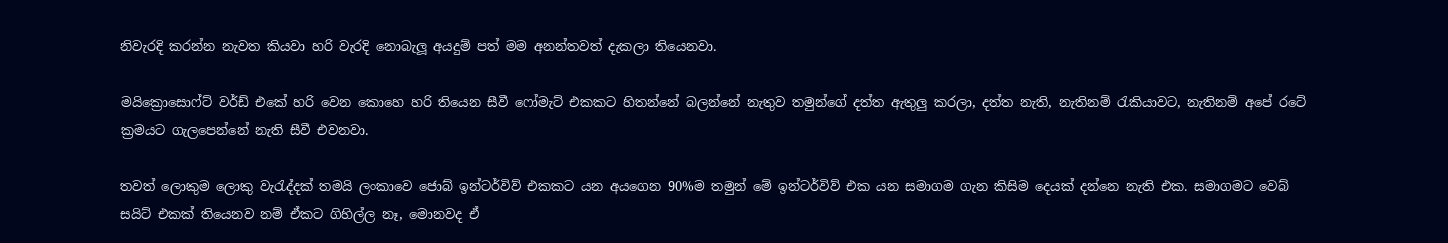නිවැරදි කරන්න නැවත කියවා හරි වැරදි නොබැලූ අයදුම් පත් මම අනන්තවත් දැකලා තියෙනවා.

මයික්‍රොසොෆ්ට් වර්ඩ් එකේ හරි වෙන කොහෙ හරි තියෙන සීවී ෆෝමැට් එකකට හිතන්නේ බලන්නේ නැතුව තමුන්ගේ දත්ත ඇතුලු කරලා, දත්ත නැති, නැතිනම් රැකියාවට, නැතිනම් අපේ රටේ ක්‍රමයට ගැලපෙන්නේ නැති සීවී එවනවා.

තවත් ලොකුම ලොකු වැරැද්දක් තමයි ලංකාවෙ ජොබ් ඉන්ටර්විව් එකකට යන අයගෙන 90%ම තමුන් මේ ඉන්ටර්විව් එක යන සමාගම ගැන කිසිම දෙයක් දන්නෙ නැති එක. සමාගමට වෙබ් සයිට් එකක් තියෙනව නම් ඒකට ගිහිල්ල නෑ, මොනවද ඒ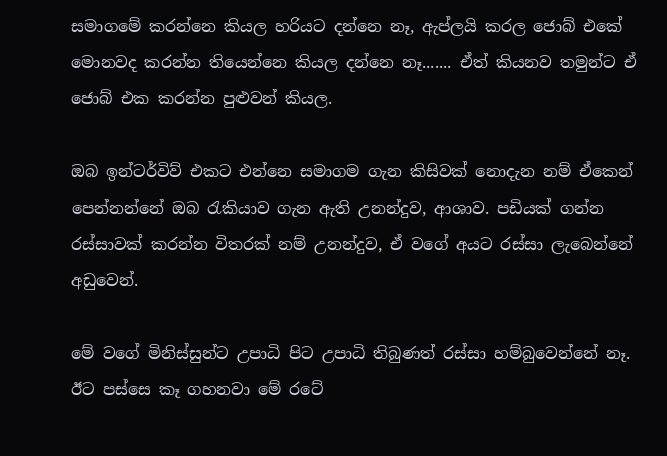සමාගමේ කරන්නෙ කියල හරියට දන්නෙ නෑ, ඇප්ලයි කරල ජොබ් එකේ මොනවද කරන්න තියෙන්නෙ කියල දන්නෙ නෑ....... ඒත් කියනව තමුන්ට ඒ ජොබ් එක කරන්න පුළුවන් කියල.

ඔබ ඉන්ටර්විව් එකට එන්නෙ සමාගම ගැන කිසිවක් නොදැන නම් ඒකෙන් පෙන්නන්නේ ඔබ රැකියාව ගැන ඇති උනන්දුව, ආශාව. පඩියක් ගන්න රස්සාවක් කරන්න විතරක් නම් උනන්දුව, ඒ වගේ අයට රස්සා ලැබෙන්නේ අඩුවෙන්.

මේ වගේ මිනිස්සුන්ට උපාධි පිට උපාධි තිබුණත් රස්සා හම්බුවෙන්නේ නෑ. ඊට පස්සෙ කෑ ගහනවා මේ රටේ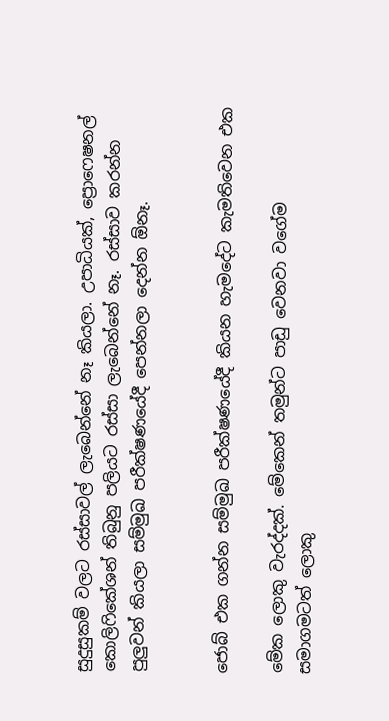සුදුසුකම් වලට රස්සාවල් ලැබෙන්නේ නෑ කියලා. උපාධියක්, ප්‍රොෆෙෂනල් කොලිෆිකේශන් තිබුනු පලියට රස්සා ලැබෙන්නේ නෑ. රස්සාව කරන්න පුලුවන් කියලා සම්මුඛ පරීක්ෂණයේදී පෙන්නලා දෙන්න ඕනෑ.


ජොබ් එක ගන්න සම්මුඛ පරීක්ෂණයේදී කියන හැමදේට කැමතිවෙන එක

මේක ලොකු වැරද්දක්. මේකෙන් තමුන්ට පාඩු වෙනවා වගේම සමාගමටත් ලොකු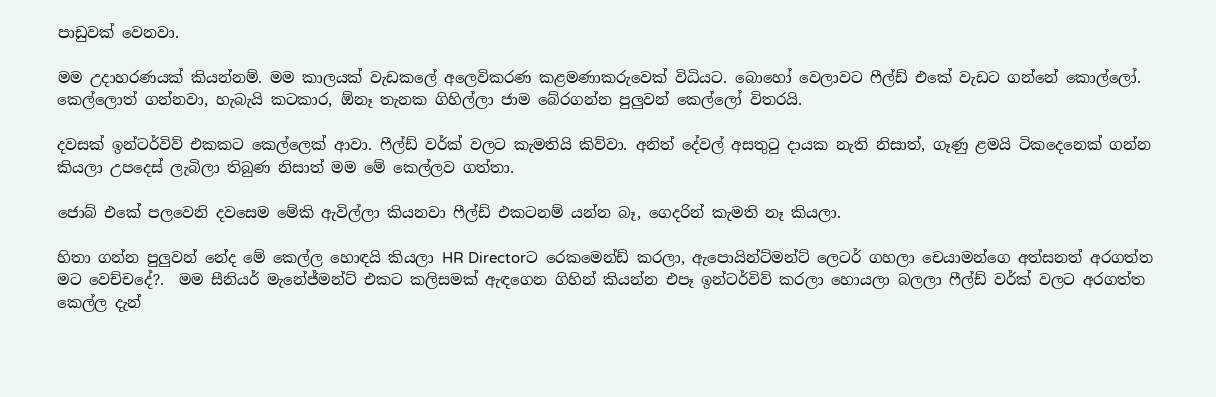පාඩුවක් වෙනවා.

මම උදාහරණයක් කියන්නම්. මම කාලයක් වැඩකලේ අලෙවිකරණ කළමණාකරුවෙක් විධියට. බොහෝ වෙලාවට ෆීල්ඩ් එකේ වැඩට ගන්නේ කොල්ලෝ. කෙල්ලොත් ගන්නවා, හැබැයි කටකාර, ඕනෑ තැනක ගිහිල්ලා ජාම බේරගන්න පුලුවන් කෙල්ලෝ විතරයි.

දවසක් ඉන්ටර්විව් එකකට කෙල්ලෙක් ආවා. ෆීල්ඩ් වර්ක් වලට කැමතියි කිව්වා. අනිත් දේවල් අසතුටු දායක නැති නිසාත්, ගෑණු ළමයි ටිකදෙනෙක් ගන්න කියලා උපදෙස් ලැබිලා තිබුණ නිසාත් මම මේ කෙල්ලව ගත්තා.

ජොබ් එකේ පලවෙනි දවසෙම මේකි ඇවිල්ලා කියනවා ෆීල්ඩ් එකටනම් යන්න බෑ, ගෙදරින් කැමති නෑ කියලා.

හිතා ගන්න පුලුවන් නේද මේ කෙල්ල හොඳයි කියලා HR Directorට රෙකමෙන්ඩ් කරලා, ඇපොයින්ට්මන්ට් ලෙටර් ගහලා චෙයාමන්ගෙ අත්සනත් අරගත්ත මට වෙච්චදේ?.  මම සීනියර් මැනේජ්මන්ට් එකට කලිසමක් ඇඳගෙන ගිහින් කියන්න එපෑ ඉන්ටර්විව් කරලා හොයලා බලලා ෆීල්ඩ් වර්ක් වලට අරගත්ත කෙල්ල දැන්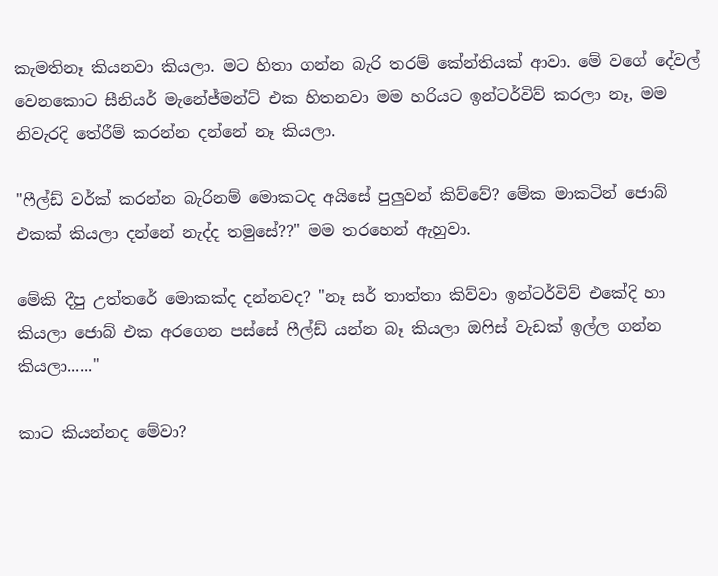කැමතිනෑ කියනවා කියලා. මට හිතා ගන්න බැරි තරම් කේන්තියක් ආවා. මේ වගේ දේවල් වෙනකොට සීනියර් මැනේජ්මන්ට් එක හිතනවා මම හරියට ඉන්ටර්විව් කරලා නෑ, මම නිවැරදි තේරීම් කරන්න දන්නේ නෑ කියලා.

"ෆීල්ඩ් වර්ක් කරන්න බැරිනම් මොකටද අයිසේ පුලුවන් කිව්වේ? මේක මාකටින් ජොබ් එකක් කියලා දන්නේ නැද්ද තමුසේ??" මම තරහෙන් ඇහුවා.

මේකි දීපු උත්තරේ මොකක්ද දන්නවද? "නෑ සර් තාත්තා කිව්වා ඉන්ටර්විව් එකේදි හා කියලා ජොබ් එක අරගෙන පස්සේ ෆීල්ඩ් යන්න බෑ කියලා ඔෆිස් වැඩක් ඉල්ල ගන්න කියලා......"

කාට කියන්නද මේවා?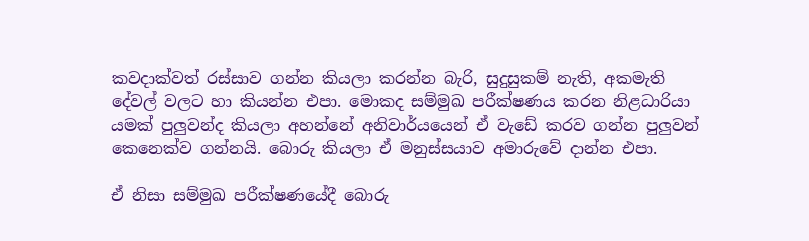කවදාක්වත් රස්සාව ගන්න කියලා කරන්න බැරි, සුදුසුකම් නැති, අකමැති දේවල් වලට හා කියන්න එපා. මොකද සම්මුඛ පරීක්ෂණය කරන නිළධාරියා යමක් පුලුවන්ද කියලා අහන්නේ අනිවාර්යයෙන් ඒ වැඩේ කරව ගන්න පුලුවන් කෙනෙක්ව ගන්නයි. බොරු කියලා ඒ මනුස්සයාව අමාරුවේ දාන්න එපා.

ඒ නිසා සම්මුඛ පරීක්ෂණයේදී බොරු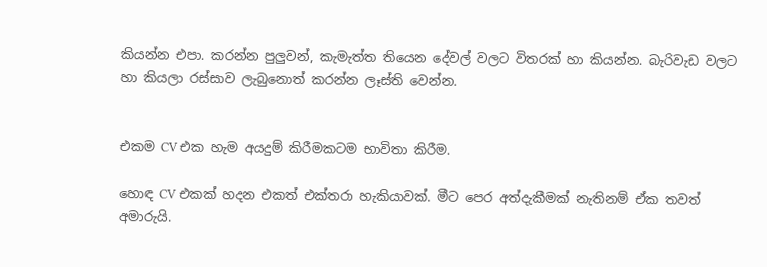කියන්න එපා. කරන්න පුලුවන්, කැමැත්ත තියෙන දේවල් වලට විතරක් හා කියන්න. බැරිවැඩ වලට හා කියලා රස්සාව ලැබුනොත් කරන්න ලෑස්ති වෙන්න.


එකම CV එක හැම අයදුම් කිරීමකටම භාවිතා කිරීම.

හොඳ CV එකක් හදන එකත් එක්තරා හැකියාවක්. මීට පෙර අත්දැකීමක් නැතිනම් ඒක තවත් අමාරුයි.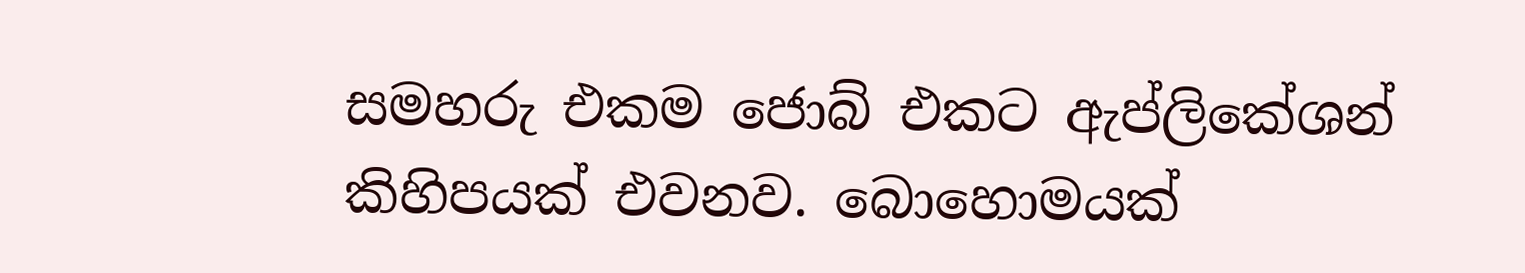සමහරු එකම ජොබ් එකට ඇප්ලිකේශන් කිහිපයක් එවනව. බොහොමයක්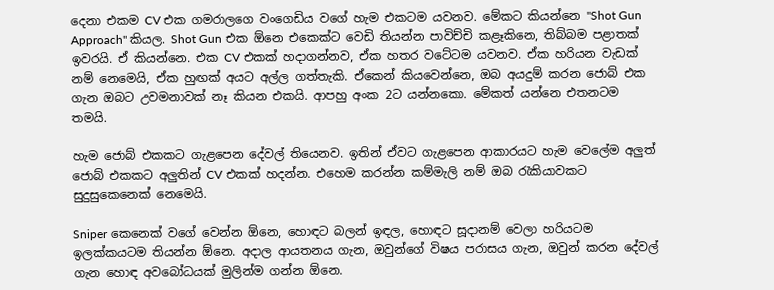දෙනා එකම CV එක ගමරාලගෙ වංගෙඩිය වගේ හැම එකටම යවනව. මේකට කියන්නෙ "Shot Gun Approach" කියල. Shot Gun එක ඕනෙ එකෙක්ට වෙඩි තියන්න පාවිච්චි කළෑකිනෙ, තිබ්බම පළාතක් ඉවරයි. ඒ කියන්නෙ. එක CV එකක් හදාගන්නව, ඒක හතර වටේටම යවනව. ඒක හරියන වැඩක් නම් නෙමෙයි, ඒක හුඟක් අයට අල්ල ගත්තැකි. ඒකෙන් කියවෙන්නෙ, ඔබ අයදුම් කරන ජොබ් එක ගැන ඔබට උවමනාවක් නෑ කියන එකයි. ආපහු අංක 2ට යන්නකො. මේකත් යන්නෙ එතනටම තමයි.

හැම ජොබ් එකකට ගැළපෙන දේවල් තියෙනව. ඉතින් ඒවට ගැළපෙන ආකාරයට හැම වෙලේම අලුත් ජොබ් එකකට අලුතින් CV එකක් හදන්න. එහෙම කරන්න කම්මැලි නම් ඔබ රැකියාවකට සුදුසුකෙනෙක් නෙමෙයි.

Sniper කෙනෙක් වගේ වෙන්න ඕනෙ, හොඳට බලන් ඉඳල, හොඳට සූදානම් වෙලා හරියටම ඉලක්කයටම තියන්න ඕනෙ. අදාල ආයතනය ගැන, ඔවුන්ගේ විෂය පරාසය ගැන, ඔවුන් කරන දේවල් ගැන හොඳ අවබෝධයක් මුලින්ම ගන්න ඕනෙ.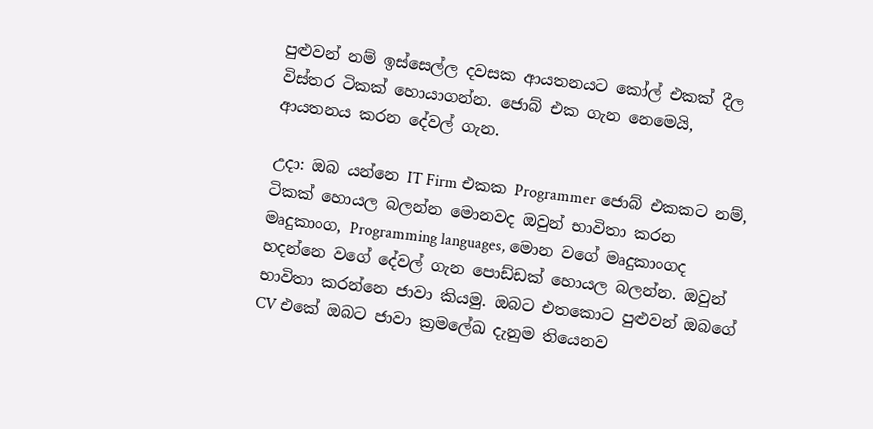පුළුවන් නම් ඉස්සෙල්ල දවසක ආයතනයට කෝල් එකක් දීල විස්තර ටිකක් හොයාගන්න. ජොබ් එක ගැන නෙමෙයි, ආයතනය කරන දේවල් ගැන.

උදා: ඔබ යන්නෙ IT Firm එකක Programmer ජොබ් එකකට නම්, ටිකක් හොයල බලන්න මොනවද ඔවුන් භාවිතා කරන මෘදුකාංග, Programming languages, මොන වගේ මෘදුකාංගද හදන්නෙ වගේ දේවල් ගැන පොඩ්ඩක් හොයල බලන්න. ඔවුන් භාවිතා කරන්නෙ ජාවා කියමු. ඔබට එතකොට පුළුවන් ඔබගේ CV එකේ ඔබට ජාවා ක්‍රමලේඛ දැනුම තියෙනව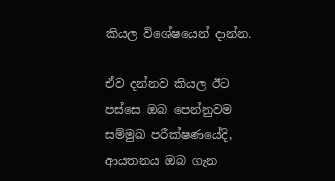කියල විශේෂයෙන් දාන්න.

ඒව දන්නව කියල ඊට පස්සෙ ඔබ පෙන්නුවම සම්මුඛ පරීක්ෂණයේදි, ආයතනය ඔබ ගැන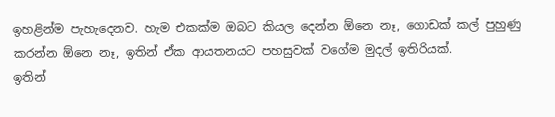ඉහළින්ම පැහැදෙනව. හැම එකක්ම ඔබට කියල දෙන්න ඕනෙ නෑ, ගොඩක් කල් පුහුණු කරන්න ඕනෙ නෑ, ඉතින් ඒක ආයතනයට පහසුවක් වගේම මුදල් ඉතිරියක්.
ඉතින්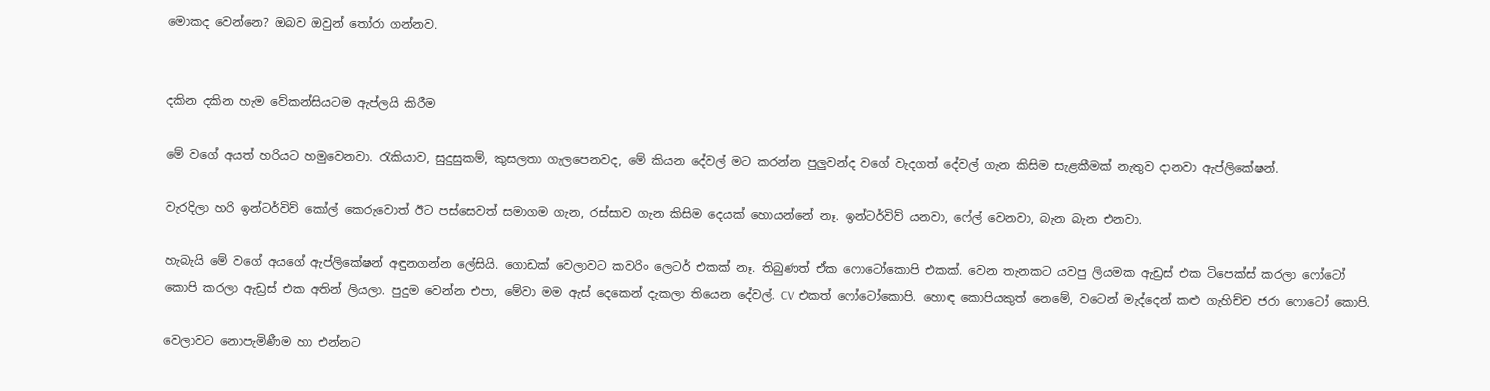මොකද වෙන්නෙ? ඔබව ඔවුන් තෝරා ගන්නව.


දකින දකින හැම වේකන්සියටම ඇප්ලයි කිරීම

මේ වගේ අයත් හරියට හමුවෙනවා. රැකියාව, සුදුසුකම්, කුසලතා ගැලපෙනවද, මේ කියන දේවල් මට කරන්න පුලුවන්ද වගේ වැදගත් දේවල් ගැන කිසිම සැළකීමක් නැතුව දානවා ඇප්ලිකේෂන්.

වැරදිලා හරි ඉන්ටර්විව් කෝල් කෙරුවොත් ඊට පස්සෙවත් සමාගම ගැන, රස්සාව ගැන කිසිම දෙයක් හොයන්නේ නෑ. ඉන්ටර්විව් යනවා, ෆේල් වෙනවා, බැන බැන එනවා.

හැබැයි මේ වගේ අයගේ ඇප්ලිකේෂන් අඳුනගන්න ලේසියි. ගොඩක් වෙලාවට කවරිං ලෙටර් එකක් නෑ. තිබුණත් ඒක ෆොටෝකොපි එකක්. වෙන තැනකට යවපු ලියමක ඇඩ්‍රස් එක ටිපෙක්ස් කරලා ෆෝටෝ කොපි කරලා ඇඩ්‍රස් එක අතින් ලියලා. පුදුම වෙන්න එපා, මේවා මම ඇස් දෙකෙන් දැකලා තියෙන දේවල්. CV එකත් ෆෝටෝකොපි. හොඳ කොපියකුත් නෙමේ, වටෙන් මැද්දෙන් කළු ගැහිච්ච ජරා ෆොටෝ කොපි.

වෙලාවට නොපැමිණීම හා එන්නට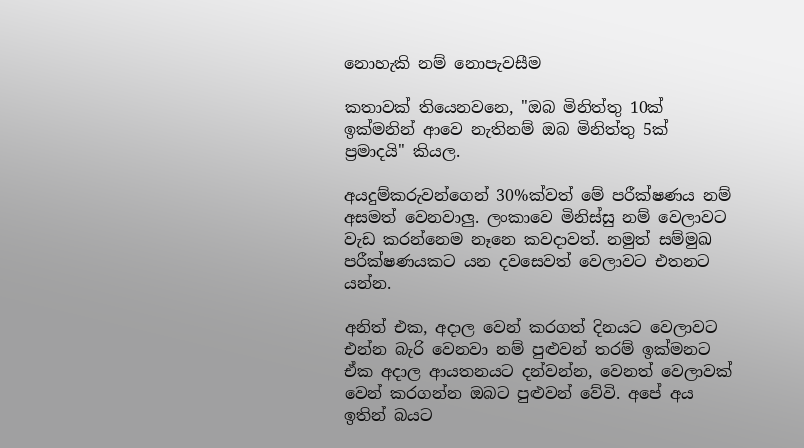නොහැකි නම් නොපැවසීම

කතාවක් තියෙනවනෙ, "ඔබ මිනිත්තු 10ක් ඉක්මනින් ආවෙ නැතිනම් ඔබ මිනිත්තු 5ක් ප්‍රමාදයි" කියල.

අයදුම්කරුවන්ගෙන් 30%ක්වත් මේ පරීක්ෂණය නම් අසමත් වෙනවාලු. ලංකාවෙ මිනිස්සු නම් වෙලාවට වැඩ කරන්නෙම නෑනෙ කවදාවත්. නමුත් සම්මුඛ පරීක්ෂණයකට යන දවසෙවත් වෙලාවට එතනට යන්න.

අනිත් එක, අදාල වෙන් කරගත් දිනයට වෙලාවට එන්න බැරි වෙනවා නම් පුළුවන් තරම් ඉක්මනට ඒක අදාල ආයතනයට දන්වන්න, වෙනත් වෙලාවක් වෙන් කරගන්න ඔබට පුළුවන් වේවි. අපේ අය ඉතින් බයට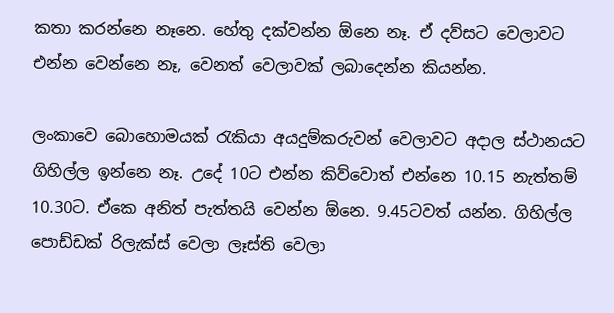කතා කරන්නෙ නෑනෙ. හේතු දක්වන්න ඕනෙ නෑ. ඒ දව්සට වෙලාවට එන්න වෙන්නෙ නෑ, වෙනත් වෙලාවක් ලබාදෙන්න කියන්න.

ලංකාවෙ බොහොමයක් රැකියා අයදුම්කරුවන් වෙලාවට අදාල ස්ථානයට ගිහිල්ල ඉන්නෙ නෑ. උදේ 10ට එන්න කිව්වොත් එන්නෙ 10.15 නැත්තම් 10.30ට. ඒකෙ අනිත් පැත්තයි වෙන්න ඕනෙ. 9.45ටවත් යන්න. ගිහිල්ල පොඩ්ඩක් රිලැක්ස් වෙලා ලෑස්ති වෙලා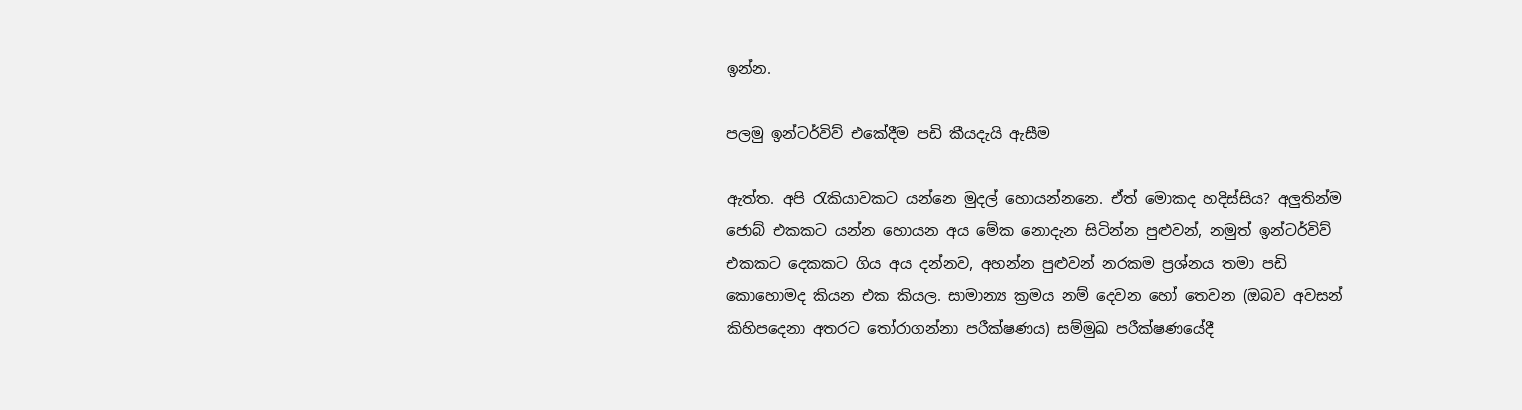ඉන්න.

පලමු ඉන්ටර්විව් එකේදීම පඩි කීයදැයි ඇසීම

ඇත්ත. අපි රැකියාවකට යන්නෙ මුදල් හොයන්නනෙ. ඒත් මොකද හදිස්සිය? අලුතින්ම ජොබ් එකකට යන්න හොයන අය මේක නොදැන සිටින්න පුළුවන්, නමුත් ඉන්ටර්විව් එකකට දෙකකට ගිය අය දන්නව, අහන්න පුළුවන් නරකම ප්‍රශ්නය තමා පඩි කොහොමද කියන එක කියල. සාමාන්‍ය ක්‍රමය නම් දෙවන හෝ තෙවන (ඔබව අවසන් කිහිපදෙනා අතරට තෝරාගන්නා පරීක්ෂණය) සම්මුඛ පරීක්ෂණයේදී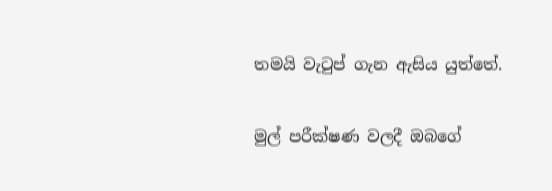තමයි වැටුප් ගැන ඇසිය යුත්තේ.

මුල් පරීක්ෂණ වලදී ඔබගේ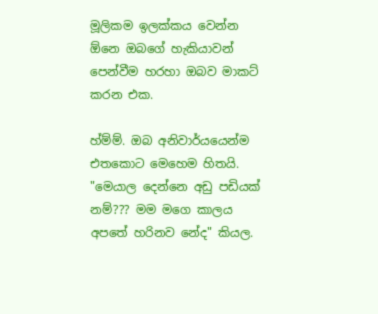මූලිකම ඉලක්කය වෙන්න ඕනෙ ඔබගේ හැකියාවන් පෙන්වීම හරහා ඔබව මාකට් කරන එක.

හ්ම්ම්. ඔබ අනිවාර්යයෙන්ම එතකොට මෙහෙම හිතයි. "මෙයාල දෙන්නෙ අඩු පඩියක් නම්??? මම මගෙ කාලය අපතේ හරිනව නේද" කියල.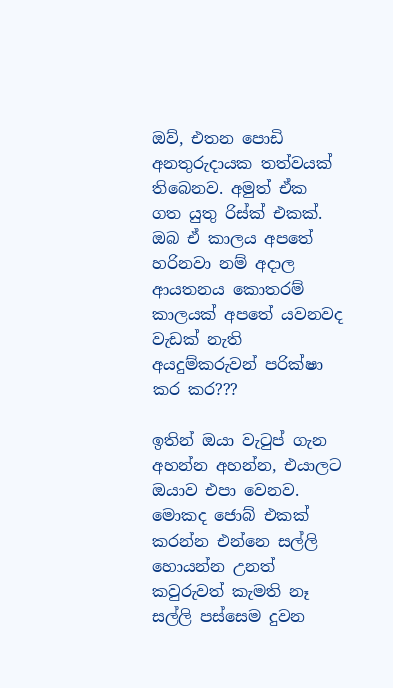ඔව්, එතන පොඩි අනතුරුදායක තත්වයක් තිබෙනව. අමුත් ඒක ගත යුතු රිස්ක් එකක්. ඔබ ඒ කාලය අපතේ හරිනවා නම් අදාල ආයතනය කොතරම් කාලයක් අපතේ යවනවද වැඩක් නැති අයදුම්කරුවන් පරික්ෂා කර කර???

ඉතින් ඔයා වැටුප් ගැන අහන්න අහන්න, එයාලට ඔයාව එපා වෙනව. මොකද ජොබ් එකක් කරන්න එන්නෙ සල්ලි හොයන්න උනත් කවුරුවත් කැමති නෑ සල්ලි පස්සෙම දුවන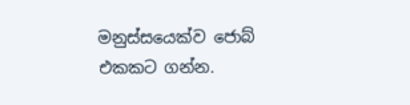මනුස්සයෙක්ව ජොබ් එකකට ගන්න.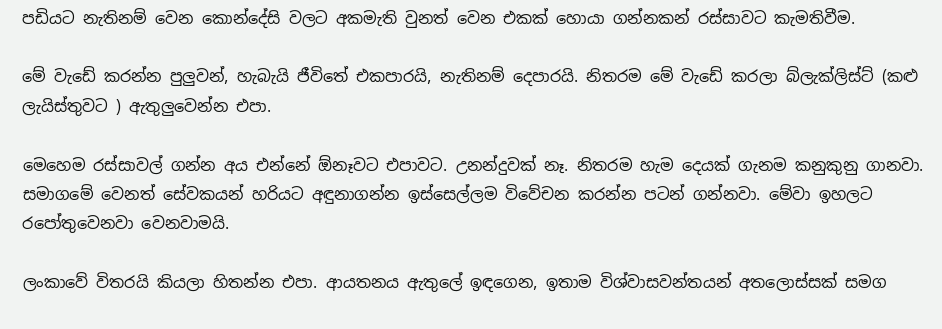පඩියට නැතිනම් වෙන කොන්දේසි වලට අකමැති වුනත් වෙන එකක් හොයා ගන්නකන් රස්සාවට කැමතිවීම.

මේ වැඩේ කරන්න පුලුවන්, හැබැයි ජීවිතේ එකපාරයි, නැතිනම් දෙපාරයි. නිතරම මේ වැඩේ කරලා බ්ලැක්ලිස්ට් (කළු ලැයිස්තුවට ) ඇතුලුවෙන්න එපා.

මෙහෙම රස්සාවල් ගන්න අය එන්නේ ඕනෑවට එපාවට. උනන්දුවක් නෑ. නිතරම හැම දෙයක් ගැනම කනුකුනු ගානවා. සමාගමේ වෙනත් සේවකයන් හරියට අඳුනාගන්න ඉස්සෙල්ලම විවේචන කරන්න පටන් ගන්නවා. මේවා ඉහලට රපෝතුවෙනවා වෙනවාමයි.

ලංකාවේ විතරයි කියලා හිතන්න එපා. ආයතනය ඇතුලේ ඉඳගෙන, ඉතාම විශ්වාසවන්තයන් අතලොස්සක් සමග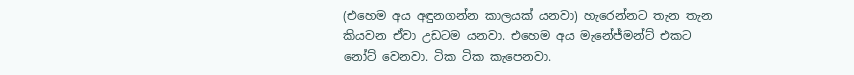(එහෙම අය අඳුනගන්න කාලයක් යනවා) හැරෙන්නට තැන තැන කියවන ඒවා උඩටම යනවා. එහෙම අය මැනේජ්මන්ට් එකට නෝට් වෙනවා. ටික ටික කැපෙනවා.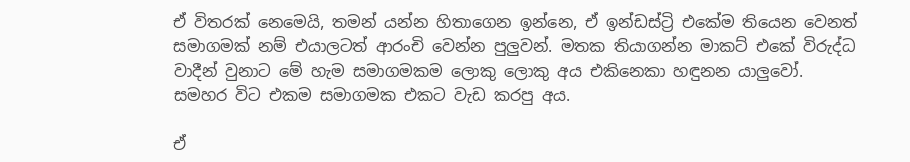ඒ විතරක් නෙමෙයි, තමන් යන්න හිතාගෙන ඉන්නෙ, ඒ ඉන්ඩස්ට්‍රි එකේම තියෙන වෙනත් සමාගමක් නම් එයාලටත් ආරංචි වෙන්න පුලුවන්. මතක තියාගන්න මාකට් එකේ විරුද්ධ වාදීන් වුනාට මේ හැම සමාගමකම ලොකු ලොකු අය එකිනෙකා හඳුනන යාලුවෝ. සමහර විට එකම සමාගමක එකට වැඩ කරපු අය.

ඒ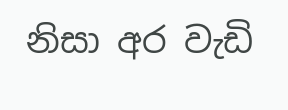නිසා අර වැඩි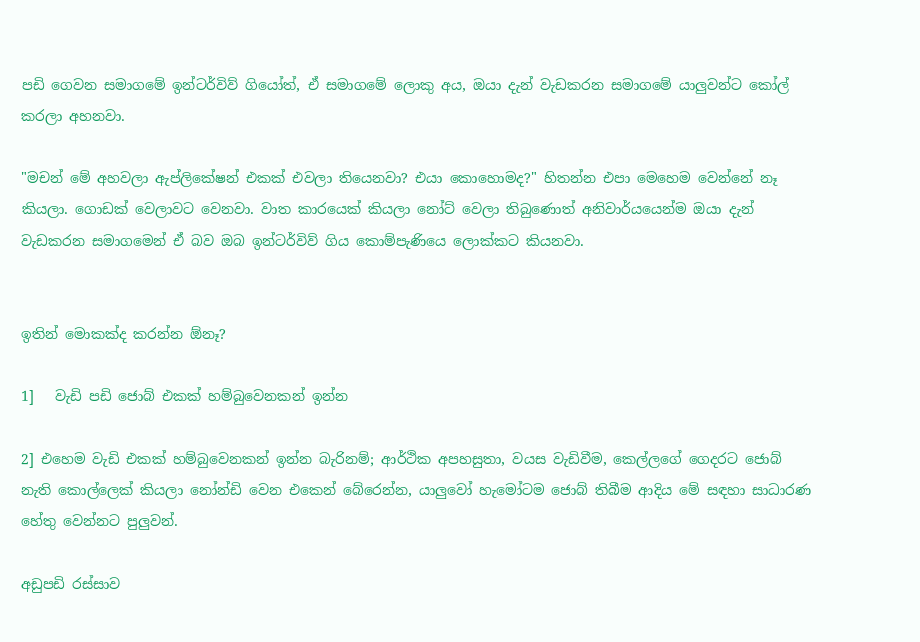පඩි ගෙවන සමාගමේ ඉන්ටර්විව් ගියෝත්, ඒ සමාගමේ ලොකු අය, ඔයා දැන් වැඩකරන සමාගමේ යාලුවන්ට කෝල් කරලා අහනවා.

"මචන් මේ අහවලා ඇප්ලිකේෂන් එකක් එවලා තියෙනවා? එයා කොහොමද?" හිතන්න එපා මෙහෙම වෙන්නේ නෑ කියලා. ගොඩක් වෙලාවට වෙනවා. වාත කාරයෙක් කියලා නෝට් වෙලා තිබුණොත් අනිවාර්යයෙන්ම ඔයා දැන් වැඩකරන සමාගමෙන් ඒ බව ඔබ ඉන්ටර්විව් ගිය කොම්පැණියෙ ලොක්කට කියනවා.


ඉතින් මොකක්ද කරන්න ඕනෑ?

1]   වැඩි පඩි ජොබ් එකක් හම්බුවෙනකන් ඉන්න

2] එහෙම වැඩි එකක් හම්බුවෙනකන් ඉන්න බැරිනම්; ආර්ථික අපහසුතා, වයස වැඩිවීම, කෙල්ලගේ ගෙදරට ජොබ් නැති කොල්ලෙක් කියලා නෝන්ඩි වෙන එකෙන් බේරෙන්න, යාලුවෝ හැමෝටම ජොබ් තිබීම ආදිය මේ සඳහා සාධාරණ හේතු වෙන්නට පුලුවන්.

අඩුපඩි රස්සාව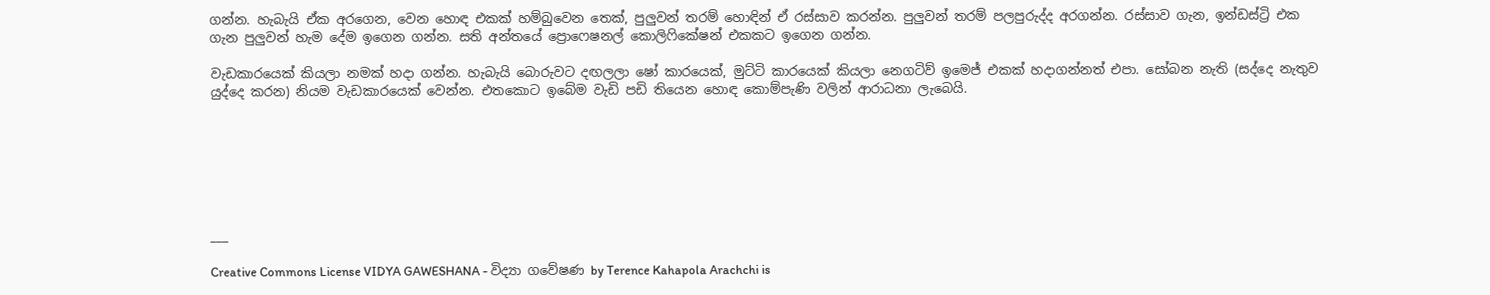ගන්න. හැබැයි ඒක අරගෙන, වෙන හොඳ එකක් හම්බුවෙන තෙක්, පුලුවන් තරම් හොඳින් ඒ රස්සාව කරන්න. පුලුවන් තරම් පලපුරුද්ද අරගන්න. රස්සාව ගැන, ඉන්ඩස්ට්‍රි එක ගැන පුලුවන් හැම දේම ඉගෙන ගන්න. සති අන්තයේ ප්‍රොෆෙෂනල් කොලිෆිකේෂන් එකකට ඉගෙන ගන්න.

වැඩකාරයෙක් කියලා නමක් හදා ගන්න. හැබැයි බොරුවට දඟලලා ෂෝ කාරයෙක්, මුට්ටි කාරයෙක් කියලා නෙගටිව් ඉමෙජ් එකක් හදාගන්නත් එපා. සෝබන නැති (සද්දෙ නැතුව යුද්දෙ කරන) නියම වැඩකාරයෙක් වෙන්න. එතකොට ඉබේම වැඩි පඩි තියෙන හොඳ කොම්පැණි වලින් ආරාධනා ලැබෙයි.







___

Creative Commons License VIDYA GAWESHANA - විද්‍යා ගවේෂණ by Terence Kahapola Arachchi is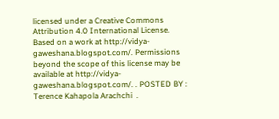licensed under a Creative Commons Attribution 4.0 International License. Based on a work at http://vidya-gaweshana.blogspot.com/. Permissions beyond the scope of this license may be available at http://vidya-gaweshana.blogspot.com/. . POSTED BY : Terence Kahapola Arachchi  .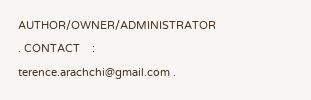AUTHOR/OWNER/ADMINISTRATOR . CONTACT    : terence.arachchi@gmail.com .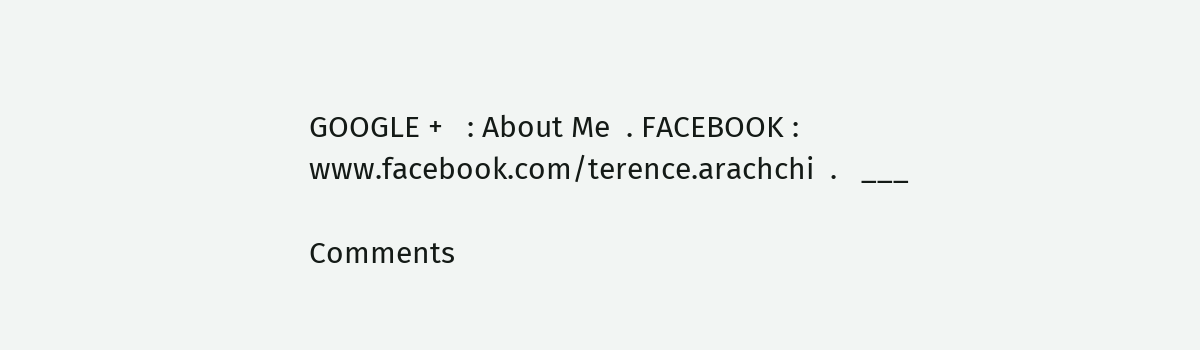GOOGLE +   : About Me  . FACEBOOK : www.facebook.com/terence.arachchi  .   ___

Comments